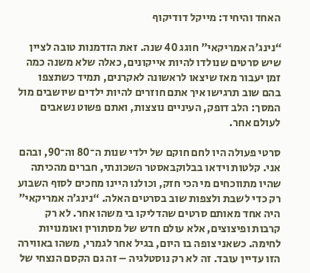האחד והיחיד: מייקל דודיקוף

“נינג’ה אמריקאי” חוגג 40 שנה. זאת הזדמנות טובה לציין שיש סרטים שנולדו להיות אייקונים, כאלה שלא משנה כמה זמן יעבור מאז שיצאו לראשונה לאקרנים, תמיד כשתצפו בהם שוב תרגישו איך אתם חוזרים להיות ילדים שיושבים מול המסך: הלב דופק, העיניים נוצצות, ואתם פשוט נשאבים לעולם אחר.

סרטי פעולה היו לחם חוקם של ילדי שנות ה־80 וה־90, ובהם אני. קלטות וידאו בבלוקבאסטר השכונתי, חברים מהכיתה שהיו מתווכחים מי הכי חזק, וכולנו היינו מחכים לסוף השבוע רק כדי לשבת ולצפות שוב בסרטים האלה. “נינג’ה אמריקאי” היה אחד מאותם סרטים שהדליקו בי משהו אחר. לא רק קרבות ופיצוצים, אלא עולם חדש של מסתורין ואומנויות לחימה. כשאני צופה בו היום, בגיל אחר לגמרי, משהו באווירה הזו עדיין עובד. זה לא רק נוסטלגיה – זה גם הקסם הנצחי של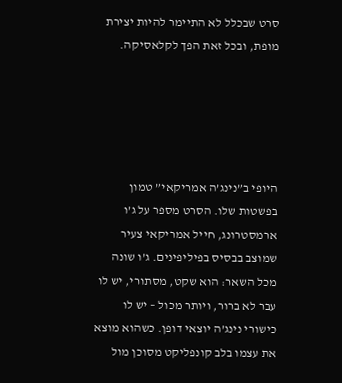סרט שבכלל לא התיימר להיות יצירת מופת, ובכל זאת הפך לקלאסיקה.





היופי ב”נינג’ה אמריקאי” טמון בפשטות שלו. הסרט מספר על ג’ו ארמסטרונג, חייל אמריקאי צעיר שמוצב בבסיס בפיליפינים. ג’ו שונה מכל השאר: הוא שקט, מסתורי, יש לו עבר לא ברור, ויותר מכול – יש לו כישורי נינג’ה יוצאי דופן. כשהוא מוצא את עצמו בלב קונפליקט מסוכן מול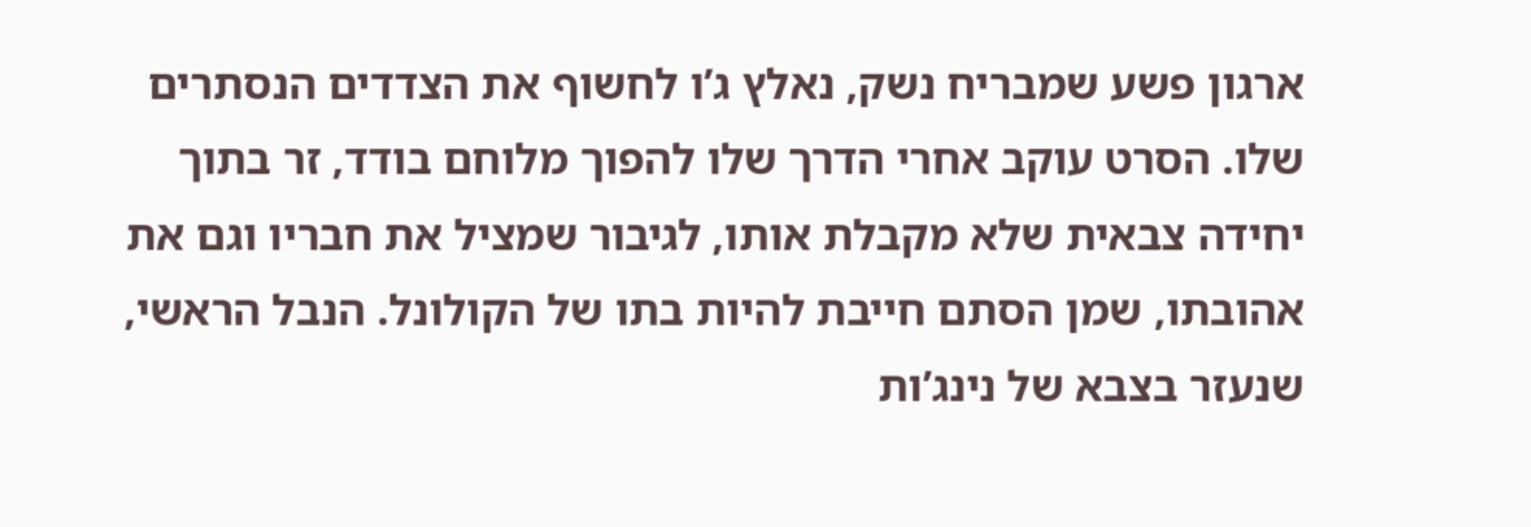ארגון פשע שמבריח נשק, נאלץ ג’ו לחשוף את הצדדים הנסתרים שלו. הסרט עוקב אחרי הדרך שלו להפוך מלוחם בודד, זר בתוך יחידה צבאית שלא מקבלת אותו, לגיבור שמציל את חבריו וגם את אהובתו, שמן הסתם חייבת להיות בתו של הקולונל. הנבל הראשי, שנעזר בצבא של נינג’ות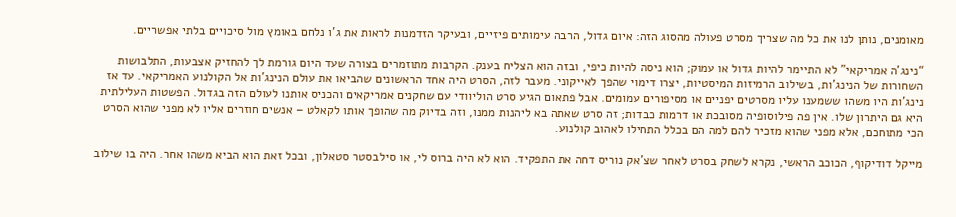מאומנים, נותן לנו את כל מה שצריך מסרט פעולה מהסוג הזה: איום גדול, הרבה עימותים פיזיים, ובעיקר הזדמנות לראות את ג’ו נלחם באומץ מול סיכויים בלתי אפשריים.

“נינג’ה אמריקאי” לא התיימר להיות גדול או עמוק; הוא ניסה להיות כיפי, ובזה הוא הצליח בענק. הקרבות מתוזמרים בצורה שעד היום גורמת לך להחזיק אצבעות, התלבושות השחורות של הנינג’ות, בשילוב הרמיזות המיסטיות, יצרו דימוי שהפך לאייקוני. מעבר לזה, הסרט היה אחד הראשונים שהביאו את עולם הנינג’ות אל הקולנוע האמריקאי. עד אז נינג’ות היו משהו ששמענו עליו מסרטים יפניים או מסיפורים עמומים. אבל פתאום הגיע סרט הוליוודי עם שחקנים אמריקאים והכניס אותנו לעולם הזה בגדול. הפשטות העלילתית היא גם היתרון שלו. אין פה פילוסופיה מסובכת או דרמות כבדות; זה סרט שאתה בא ליהנות ממנו, וזה בדיוק מה שהופך אותו לקאלט – אנשים חוזרים אליו לא מפני שהוא הסרט הכי מתוחכם, אלא מפני שהוא מזכיר להם למה הם בכלל התחילו לאהוב קולנוע.

מייקל דודיקוף, הכוכב הראשי, נקרא לשחק בסרט לאחר שצ’אק נוריס דחה את התפקיד. הוא לא היה ברוס לי, או סילבסטר סטאלון, ובכל זאת הוא הביא משהו אחר. היה בו שילוב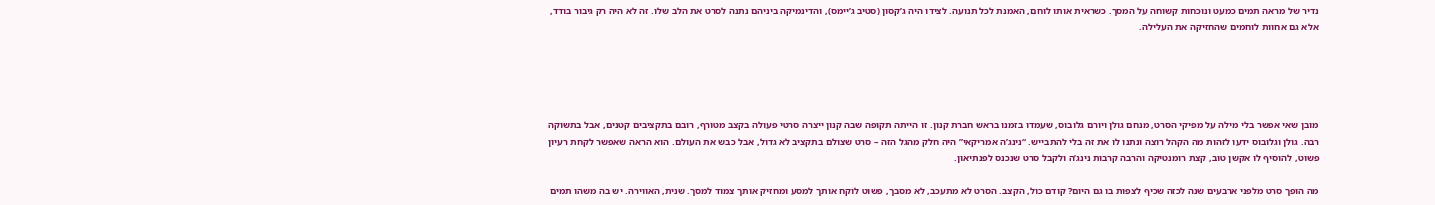נדיר של מראה תמים כמעט ונוכחות קשוחה על המסך. כשראית אותו לוחם, האמנת לכל תנועה. לצידו היה ג’קסון (סטיב ג’יימס), והדינמיקה ביניהם נתנה לסרט את הלב שלו. זה לא היה רק גיבור בודד, אלא גם אחוות לוחמים שהחזיקה את העלילה.





מובן שאי אפשר בלי מילה על מפיקי הסרט, מנחם גולן ויורם גלובוס, שעמדו בזמנו בראש חברת קנון. זו הייתה תקופה שבה קנון ייצרה סרטי פעולה בקצב מטורף, רובם בתקציבים קטנים, אבל בתשוקה רבה. גולן וגלובוס ידעו לזהות מה הקהל רוצה ונתנו לו את זה בלי להתבייש. “נינג’ה אמריקאי” היה חלק מהגל הזה – סרט שצולם בתקציב לא גדול, אבל כבש את העולם. הוא הראה שאפשר לקחת רעיון פשוט, להוסיף לו אקשן טוב, קצת רומנטיקה והרבה קרבות נינג’ה ולקבל סרט שנכנס לפנתיאון.

מה הופך סרט מלפני ארבעים שנה לכזה שכיף לצפות בו גם היום? קודם כול, הקצב. הסרט לא מתעכב, לא מסבך, פשוט לוקח אותך למסע ומחזיק אותך צמוד למסך. שנית, האווירה. יש בה משהו תמים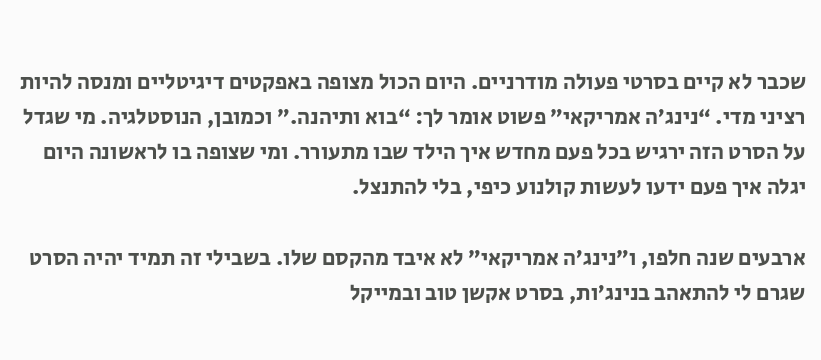שכבר לא קיים בסרטי פעולה מודרניים. היום הכול מצופה באפקטים דיגיטליים ומנסה להיות רציני מדי. “נינג’ה אמריקאי” פשוט אומר לך: “בוא ותיהנה.” וכמובן, הנוסטלגיה. מי שגדל על הסרט הזה ירגיש בכל פעם מחדש איך הילד שבו מתעורר. ומי שצופה בו לראשונה היום יגלה איך פעם ידעו לעשות קולנוע כיפי, בלי להתנצל.

ארבעים שנה חלפו, ו”נינג’ה אמריקאי” לא איבד מהקסם שלו. בשבילי זה תמיד יהיה הסרט שגרם לי להתאהב בנינג’ות, בסרט אקשן טוב ובמייקל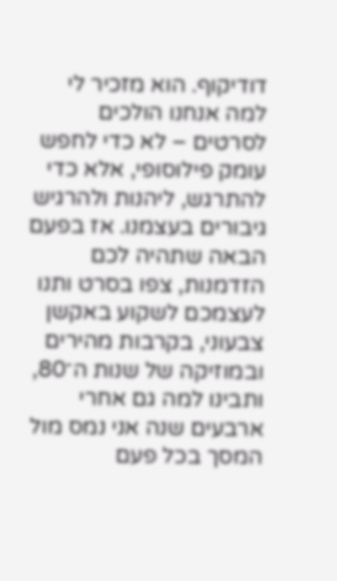דודיקוף. הוא מזכיר לי למה אנחנו הולכים לסרטים – לא כדי לחפש עומק פילוסופי, אלא כדי להתרגש, ליהנות ולהרגיש גיבורים בעצמנו. אז בפעם הבאה שתהיה לכם הזדמנות, צפו בסרט ותנו לעצמכם לשקוע באקשן צבעוני, בקרבות מהירים ובמוזיקה של שנות ה־80, ותבינו למה גם אחרי ארבעים שנה אני נמס מול המסך בכל פעם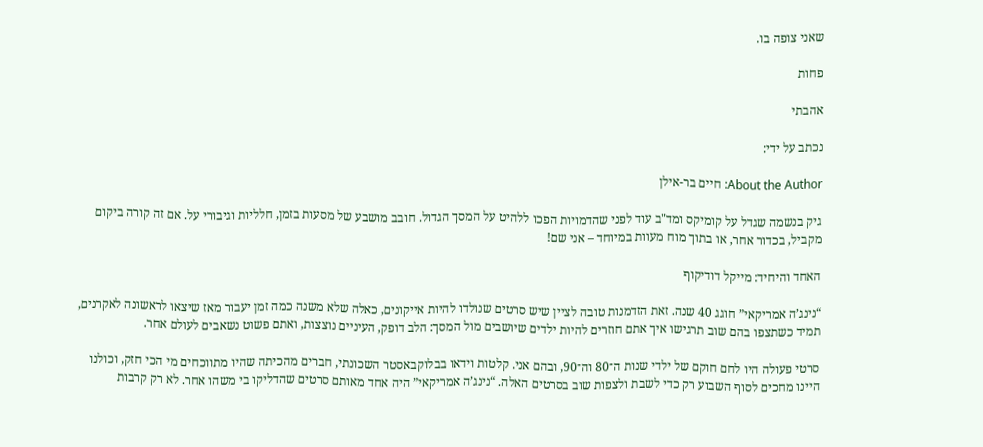שאני צופה בו.

פחות

אהבתי

נכתב על ידי:

About the Author: חיים בר-אילן

גיק בנשמה שגדל על קומיקס ומד"ב עוד לפני שהדמויות הפכו ללהיט על המסך הגדול. חובב מושבע של מסעות בזמן, חלליות וגיבורי על. אם זה קורה ביקום מקביל, בכדור אחר, או בתוך מוח מעוות במיוחד – אני שם!

האחד והיחיד: מייקל דודיקוף

“נינג’ה אמריקאי” חוגג 40 שנה. זאת הזדמנות טובה לציין שיש סרטים שנולדו להיות אייקונים, כאלה שלא משנה כמה זמן יעבור מאז שיצאו לראשונה לאקרנים, תמיד כשתצפו בהם שוב תרגישו איך אתם חוזרים להיות ילדים שיושבים מול המסך: הלב דופק, העיניים נוצצות, ואתם פשוט נשאבים לעולם אחר.

סרטי פעולה היו לחם חוקם של ילדי שנות ה־80 וה־90, ובהם אני. קלטות וידאו בבלוקבאסטר השכונתי, חברים מהכיתה שהיו מתווכחים מי הכי חזק, וכולנו היינו מחכים לסוף השבוע רק כדי לשבת ולצפות שוב בסרטים האלה. “נינג’ה אמריקאי” היה אחד מאותם סרטים שהדליקו בי משהו אחר. לא רק קרבות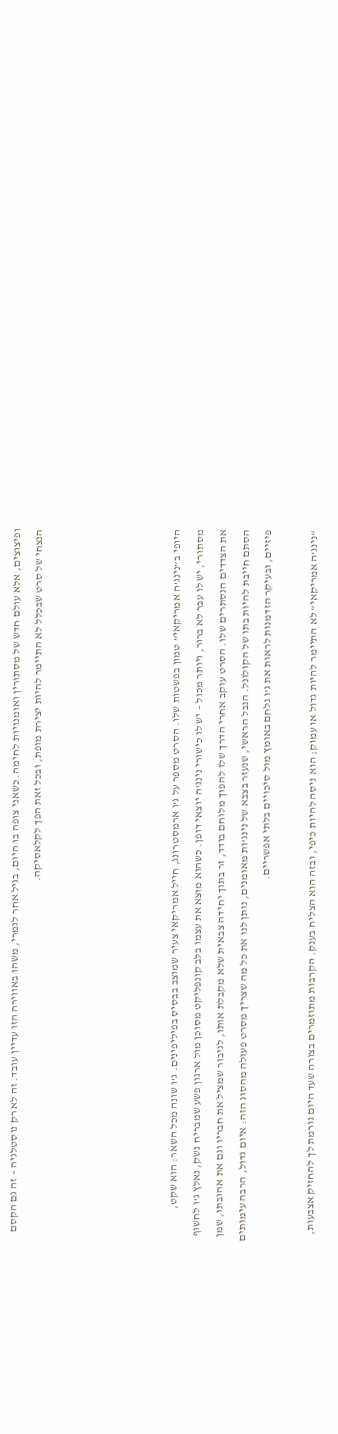ופיצוצים, אלא עולם חדש של מסתורין ואומנויות לחימה. כשאני צופה בו היום, בגיל אחר לגמרי, משהו באווירה הזו עדיין עובד. זה לא רק נוסטלגיה – זה גם הקסם הנצחי של סרט שבכלל לא התיימר להיות יצירת מופת, ובכל זאת הפך לקלאסיקה.





היופי ב”נינג’ה אמריקאי” טמון בפשטות שלו. הסרט מספר על ג’ו ארמסטרונג, חייל אמריקאי צעיר שמוצב בבסיס בפיליפינים. ג’ו שונה מכל השאר: הוא שקט, מסתורי, יש לו עבר לא ברור, ויותר מכול – יש לו כישורי נינג’ה יוצאי דופן. כשהוא מוצא את עצמו בלב קונפליקט מסוכן מול ארגון פשע שמבריח נשק, נאלץ ג’ו לחשוף את הצדדים הנסתרים שלו. הסרט עוקב אחרי הדרך שלו להפוך מלוחם בודד, זר בתוך יחידה צבאית שלא מקבלת אותו, לגיבור שמציל את חבריו וגם את אהובתו, שמן הסתם חייבת להיות בתו של הקולונל. הנבל הראשי, שנעזר בצבא של נינג’ות מאומנים, נותן לנו את כל מה שצריך מסרט פעולה מהסוג הזה: איום גדול, הרבה עימותים פיזיים, ובעיקר הזדמנות לראות את ג’ו נלחם באומץ מול סיכויים בלתי אפשריים.

“נינג’ה אמריקאי” לא התיימר להיות גדול או עמוק; הוא ניסה להיות כיפי, ובזה הוא הצליח בענק. הקרבות מתוזמרים בצורה שעד היום גורמת לך להחזיק אצבעות,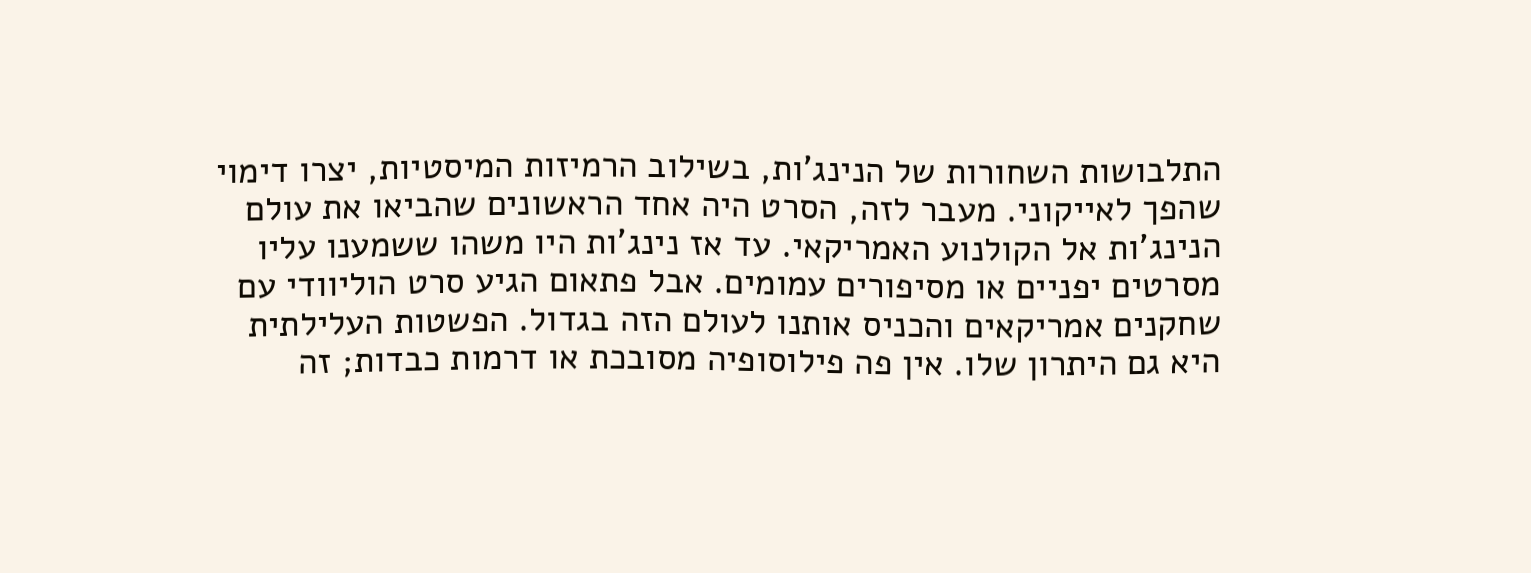התלבושות השחורות של הנינג’ות, בשילוב הרמיזות המיסטיות, יצרו דימוי שהפך לאייקוני. מעבר לזה, הסרט היה אחד הראשונים שהביאו את עולם הנינג’ות אל הקולנוע האמריקאי. עד אז נינג’ות היו משהו ששמענו עליו מסרטים יפניים או מסיפורים עמומים. אבל פתאום הגיע סרט הוליוודי עם שחקנים אמריקאים והכניס אותנו לעולם הזה בגדול. הפשטות העלילתית היא גם היתרון שלו. אין פה פילוסופיה מסובכת או דרמות כבדות; זה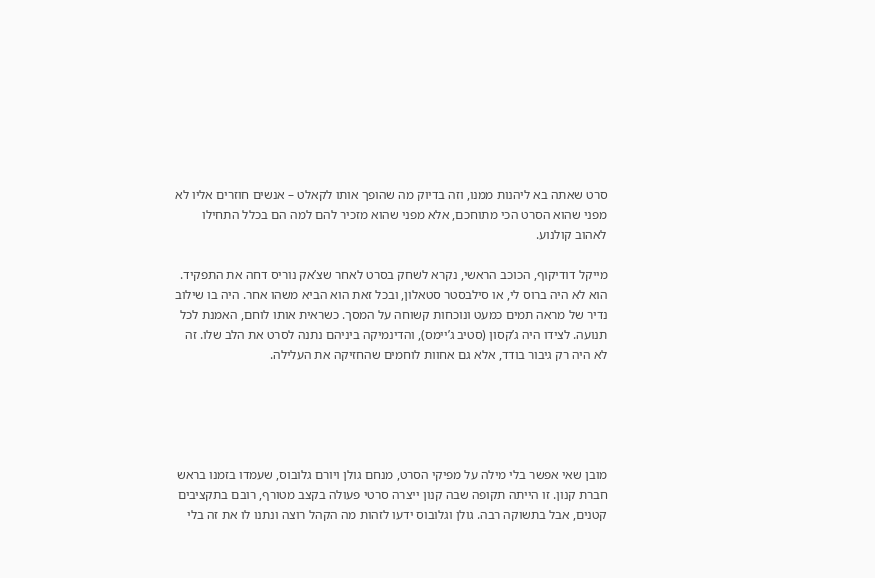סרט שאתה בא ליהנות ממנו, וזה בדיוק מה שהופך אותו לקאלט – אנשים חוזרים אליו לא מפני שהוא הסרט הכי מתוחכם, אלא מפני שהוא מזכיר להם למה הם בכלל התחילו לאהוב קולנוע.

מייקל דודיקוף, הכוכב הראשי, נקרא לשחק בסרט לאחר שצ’אק נוריס דחה את התפקיד. הוא לא היה ברוס לי, או סילבסטר סטאלון, ובכל זאת הוא הביא משהו אחר. היה בו שילוב נדיר של מראה תמים כמעט ונוכחות קשוחה על המסך. כשראית אותו לוחם, האמנת לכל תנועה. לצידו היה ג’קסון (סטיב ג’יימס), והדינמיקה ביניהם נתנה לסרט את הלב שלו. זה לא היה רק גיבור בודד, אלא גם אחוות לוחמים שהחזיקה את העלילה.





מובן שאי אפשר בלי מילה על מפיקי הסרט, מנחם גולן ויורם גלובוס, שעמדו בזמנו בראש חברת קנון. זו הייתה תקופה שבה קנון ייצרה סרטי פעולה בקצב מטורף, רובם בתקציבים קטנים, אבל בתשוקה רבה. גולן וגלובוס ידעו לזהות מה הקהל רוצה ונתנו לו את זה בלי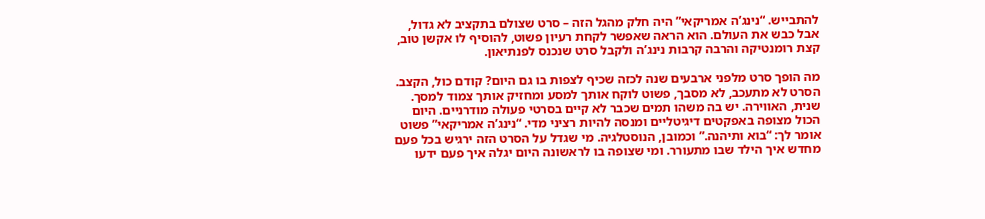להתבייש. “נינג’ה אמריקאי” היה חלק מהגל הזה – סרט שצולם בתקציב לא גדול, אבל כבש את העולם. הוא הראה שאפשר לקחת רעיון פשוט, להוסיף לו אקשן טוב, קצת רומנטיקה והרבה קרבות נינג’ה ולקבל סרט שנכנס לפנתיאון.

מה הופך סרט מלפני ארבעים שנה לכזה שכיף לצפות בו גם היום? קודם כול, הקצב. הסרט לא מתעכב, לא מסבך, פשוט לוקח אותך למסע ומחזיק אותך צמוד למסך. שנית, האווירה. יש בה משהו תמים שכבר לא קיים בסרטי פעולה מודרניים. היום הכול מצופה באפקטים דיגיטליים ומנסה להיות רציני מדי. “נינג’ה אמריקאי” פשוט אומר לך: “בוא ותיהנה.” וכמובן, הנוסטלגיה. מי שגדל על הסרט הזה ירגיש בכל פעם מחדש איך הילד שבו מתעורר. ומי שצופה בו לראשונה היום יגלה איך פעם ידעו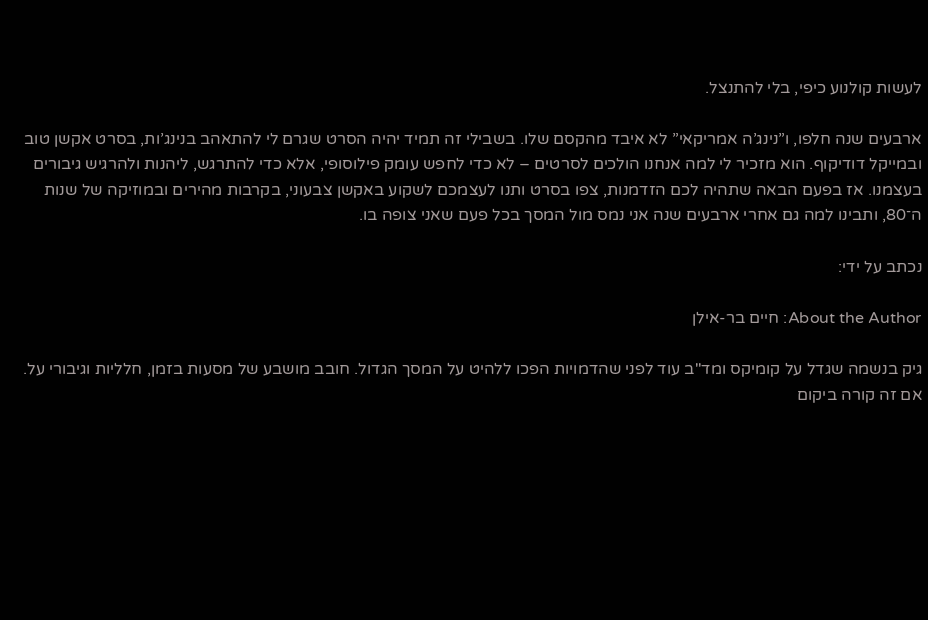לעשות קולנוע כיפי, בלי להתנצל.

ארבעים שנה חלפו, ו”נינג’ה אמריקאי” לא איבד מהקסם שלו. בשבילי זה תמיד יהיה הסרט שגרם לי להתאהב בנינג’ות, בסרט אקשן טוב ובמייקל דודיקוף. הוא מזכיר לי למה אנחנו הולכים לסרטים – לא כדי לחפש עומק פילוסופי, אלא כדי להתרגש, ליהנות ולהרגיש גיבורים בעצמנו. אז בפעם הבאה שתהיה לכם הזדמנות, צפו בסרט ותנו לעצמכם לשקוע באקשן צבעוני, בקרבות מהירים ובמוזיקה של שנות ה־80, ותבינו למה גם אחרי ארבעים שנה אני נמס מול המסך בכל פעם שאני צופה בו.

נכתב על ידי:

About the Author: חיים בר-אילן

גיק בנשמה שגדל על קומיקס ומד"ב עוד לפני שהדמויות הפכו ללהיט על המסך הגדול. חובב מושבע של מסעות בזמן, חלליות וגיבורי על. אם זה קורה ביקום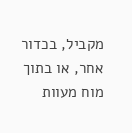מקביל, בכדור אחר, או בתוך מוח מעוות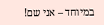במיוחד – אני שם!